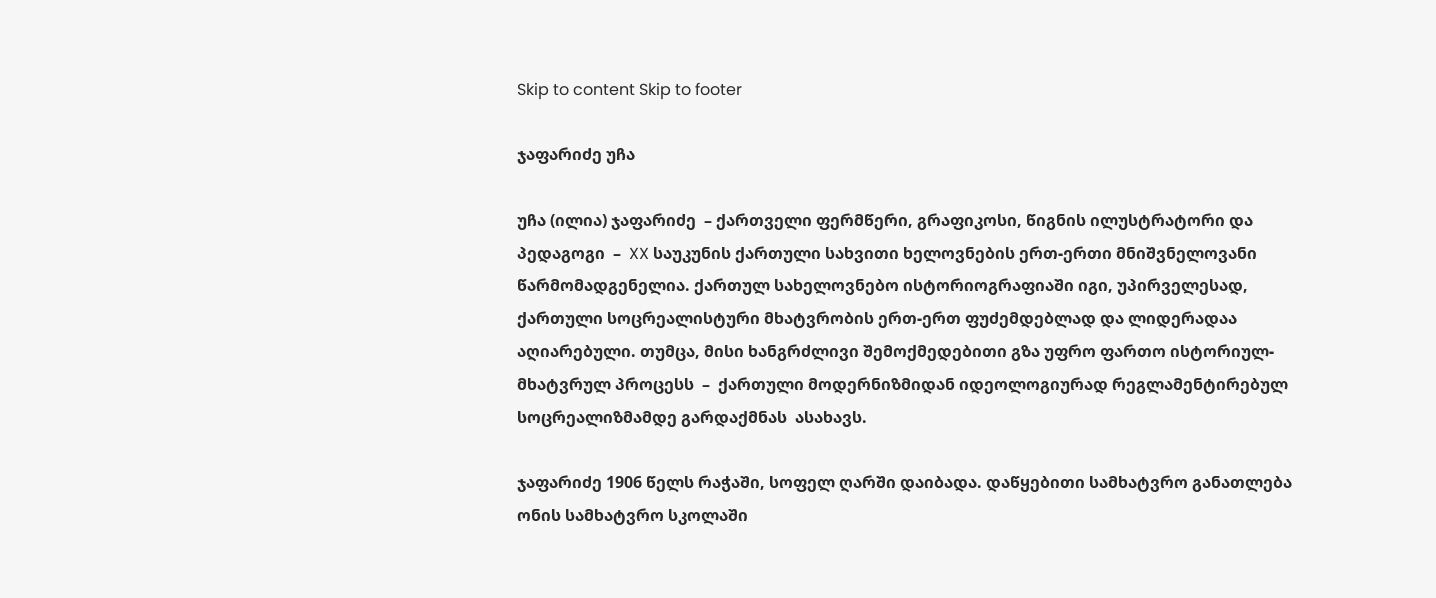Skip to content Skip to footer

ჯაფარიძე უჩა

უჩა (ილია) ჯაფარიძე  – ქართველი ფერმწერი, გრაფიკოსი, წიგნის ილუსტრატორი და პედაგოგი  –  XX საუკუნის ქართული სახვითი ხელოვნების ერთ-ერთი მნიშვნელოვანი წარმომადგენელია. ქართულ სახელოვნებო ისტორიოგრაფიაში იგი, უპირველესად, ქართული სოცრეალისტური მხატვრობის ერთ-ერთ ფუძემდებლად და ლიდერადაა აღიარებული. თუმცა, მისი ხანგრძლივი შემოქმედებითი გზა უფრო ფართო ისტორიულ-მხატვრულ პროცესს  –  ქართული მოდერნიზმიდან იდეოლოგიურად რეგლამენტირებულ სოცრეალიზმამდე გარდაქმნას  ასახავს.

ჯაფარიძე 1906 წელს რაჭაში, სოფელ ღარში დაიბადა. დაწყებითი სამხატვრო განათლება ონის სამხატვრო სკოლაში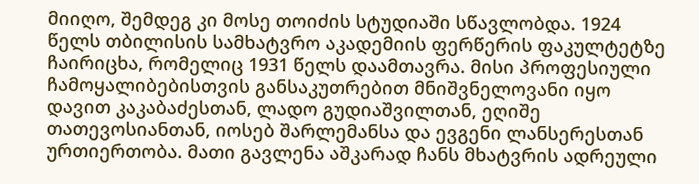მიიღო, შემდეგ კი მოსე თოიძის სტუდიაში სწავლობდა. 1924 წელს თბილისის სამხატვრო აკადემიის ფერწერის ფაკულტეტზე ჩაირიცხა, რომელიც 1931 წელს დაამთავრა. მისი პროფესიული ჩამოყალიბებისთვის განსაკუთრებით მნიშვნელოვანი იყო დავით კაკაბაძესთან, ლადო გუდიაშვილთან, ეღიშე თათევოსიანთან, იოსებ შარლემანსა და ევგენი ლანსერესთან ურთიერთობა. მათი გავლენა აშკარად ჩანს მხატვრის ადრეული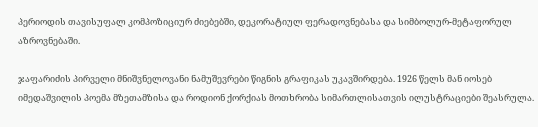პერიოდის თავისუფალ კომპოზიციურ ძიებებში, დეკორატიულ ფერადოვნებასა და სიმბოლურ-მეტაფორულ აზროვნებაში.

ჯაფარიძის პირველი მნიშვნელოვანი ნამუშევრები წიგნის გრაფიკას უკავშირდება. 1926 წელს მან იოსებ იმედაშვილის პოემა მზეთამზისა და როდიონ ქორქიას მოთხრობა სიმართლისათვის ილუსტრაციები შეასრულა.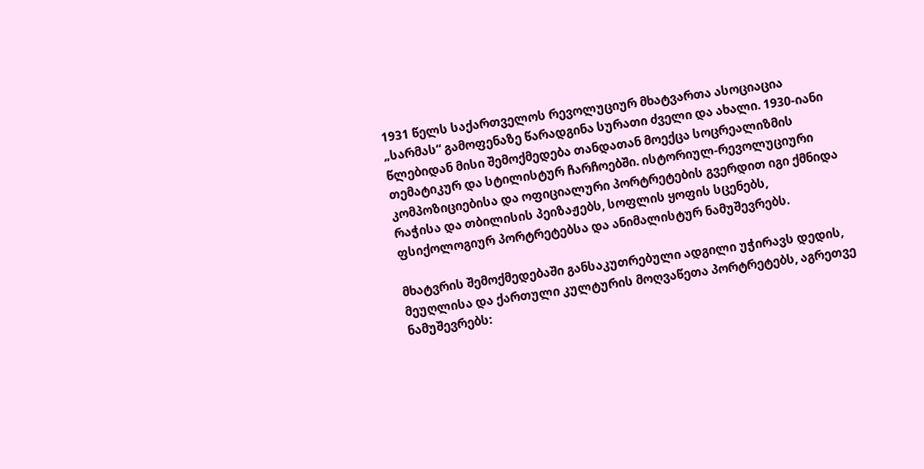1931 წელს საქართველოს რევოლუციურ მხატვართა ასოციაცია „სარმას“ გამოფენაზე წარადგინა სურათი ძველი და ახალი. 1930-იანი წლებიდან მისი შემოქმედება თანდათან მოექცა სოცრეალიზმის თემატიკურ და სტილისტურ ჩარჩოებში. ისტორიულ-რევოლუციური კომპოზიციებისა და ოფიციალური პორტრეტების გვერდით იგი ქმნიდა რაჭისა და თბილისის პეიზაჟებს, სოფლის ყოფის სცენებს, ფსიქოლოგიურ პორტრეტებსა და ანიმალისტურ ნამუშევრებს.

მხატვრის შემოქმედებაში განსაკუთრებული ადგილი უჭირავს დედის, მეუღლისა და ქართული კულტურის მოღვაწეთა პორტრეტებს, აგრეთვე ნამუშევრებს: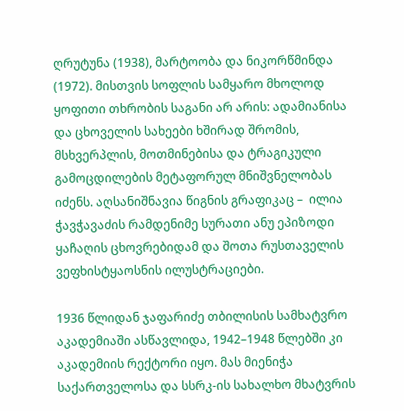ღრუტუნა (1938), მარტოობა და ნიკორწმინდა (1972). მისთვის სოფლის სამყარო მხოლოდ ყოფითი თხრობის საგანი არ არის: ადამიანისა და ცხოველის სახეები ხშირად შრომის, მსხვერპლის, მოთმინებისა და ტრაგიკული გამოცდილების მეტაფორულ მნიშვნელობას იძენს. აღსანიშნავია წიგნის გრაფიკაც –  ილია ჭავჭავაძის რამდენიმე სურათი ანუ ეპიზოდი ყაჩაღის ცხოვრებიდამ და შოთა რუსთაველის ვეფხისტყაოსნის ილუსტრაციები.

1936 წლიდან ჯაფარიძე თბილისის სამხატვრო აკადემიაში ასწავლიდა, 1942–1948 წლებში კი აკადემიის რექტორი იყო. მას მიენიჭა საქართველოსა და სსრკ-ის სახალხო მხატვრის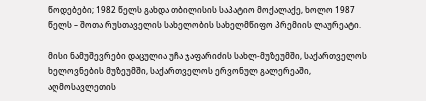წოდებები; 1982 წელს გახდა თბილისის საპატიო მოქალაქე, ხოლო 1987 წელს – შოთა რუსთაველის სახელობის სახელმწიფო პრემიის ლაურეატი.

მისი ნამუშევრები დაცულია უჩა ჯაფარიძის სახლ-მუზეუმში, საქართველოს ხელოვნების მუზეუმში, საქართველოს ერვონულ გალერეაში, აღმოსავლეთის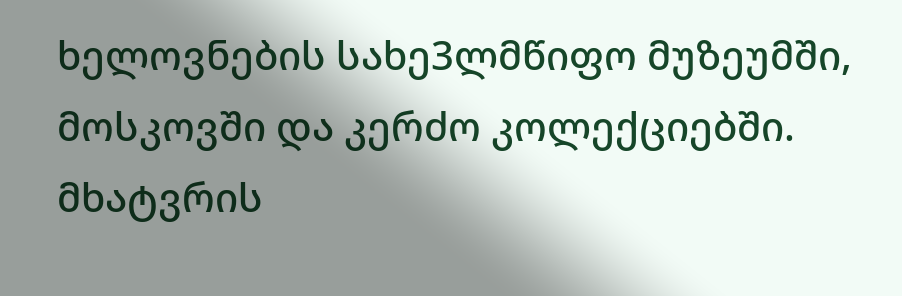ხელოვნების სახე3ლმწიფო მუზეუმში, მოსკოვში და კერძო კოლექციებში. მხატვრის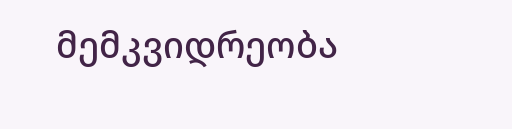მემკვიდრეობა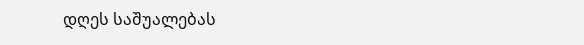დღეს საშუალებას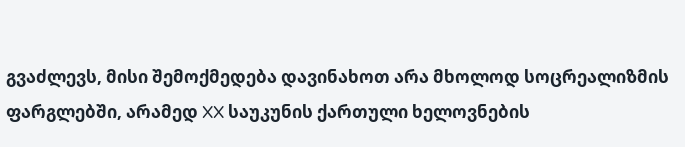გვაძლევს, მისი შემოქმედება დავინახოთ არა მხოლოდ სოცრეალიზმის ფარგლებში, არამედ XX საუკუნის ქართული ხელოვნების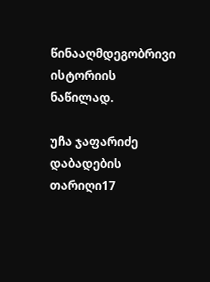წინააღმდეგობრივი ისტორიის ნაწილად.

უჩა ჯაფარიძე
დაბადების თარიღი17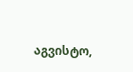აგვისტო,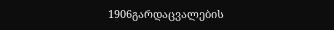1906გარდაცვალების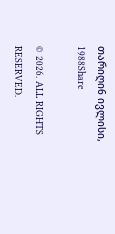თარიღი6 ივლისი, 1988Share

© 2026. ALL RIGHTS RESERVED.